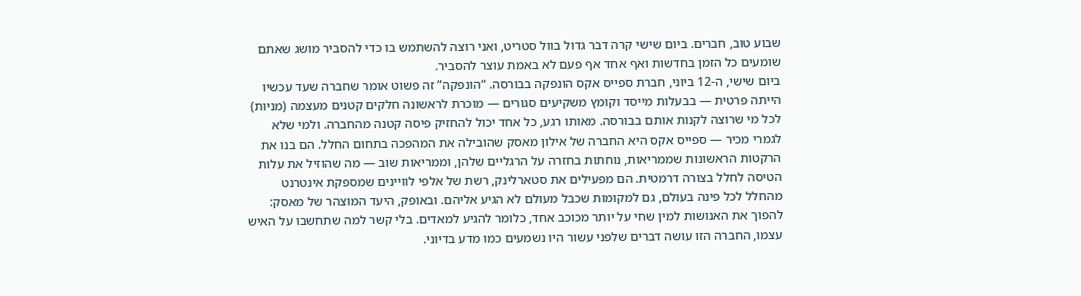שבוע טוב, חברים. ביום שישי קרה דבר גדול בוול סטריט, ואני רוצה להשתמש בו כדי להסביר מושג שאתם שומעים כל הזמן בחדשות ואף אחד אף פעם לא באמת עוצר להסביר.
ביום שישי, ה-12 ביוני, חברת ספייס אקס הונפקה בבורסה. “הונפקה” זה פשוט אומר שחברה שעד עכשיו הייתה פרטית — בבעלות מייסד וקומץ משקיעים סגורים — מוכרת לראשונה חלקים קטנים מעצמה (מניות) לכל מי שרוצה לקנות אותם בבורסה. מאותו רגע, כל אחד יכול להחזיק פיסה קטנה מהחברה. ולמי שלא לגמרי מכיר — ספייס אקס היא החברה של אילון מאסק שהובילה את המהפכה בתחום החלל. הם בנו את הרקטות הראשונות שממריאות, נוחתות בחזרה על הרגליים שלהן, וממריאות שוב — מה שהוזיל את עלות הטיסה לחלל בצורה דרמטית. הם מפעילים את סטארלינק, רשת של אלפי לוויינים שמספקת אינטרנט מהחלל לכל פינה בעולם, גם למקומות שכבל מעולם לא הגיע אליהם. ובאופק, היעד המוצהר של מאסק: להפוך את האנושות למין שחי על יותר מכוכב אחד, כלומר להגיע למאדים. בלי קשר למה שתחשבו על האיש עצמו, החברה הזו עושה דברים שלפני עשור היו נשמעים כמו מדע בדיוני.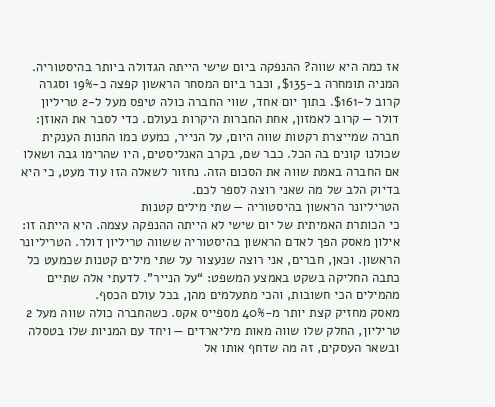אז כמה היא שווה? ההנפקה ביום שישי הייתה הגדולה ביותר בהיסטוריה. המניה תומחרה ב-$135, וכבר ביום המסחר הראשון קפצה כ-19% וסגרה קרוב ל-$161. בתוך יום אחד, שווי החברה כולה טיפס מעל ל-2 טריליון דולר — קרוב לאמזון, אחת החברות היקרות בעולם. כדי לסבר את האוזן: חברה שמייצרת רקטות שווה היום, על הנייר, כמעט כמו החנות הענקית שכולנו קונים בה הכל. כבר שם, בקרב האנליסטים, היו שהרימו גבה ושאלו אם החברה באמת שווה את הסכום הזה. נחזור לשאלה הזו עוד מעט, כי היא בדיוק הלב של מה שאני רוצה לספר לכם.
הטריליונר הראשון בהיסטוריה — שתי מילים קטנות
כי הכותרת האמיתית של יום שישי לא הייתה ההנפקה עצמה. היא הייתה זו: אילון מאסק הפך לאדם הראשון בהיסטוריה ששווה טריליון דולר. הטריליונר הראשון. וכאן, חברים, אני רוצה שנעצור על שתי מילים קטנות שכמעט כל כתבה החליקה בשקט באמצע המשפט: “על הנייר”. לדעתי אלה שתיים מהמילים הכי חשובות, והכי מתעלמים מהן, בכל עולם הכסף.
מאסק מחזיק קצת יותר מ-40% מספייס אקס. כשהחברה כולה שווה מעל 2 טריליון, החלק שלו שווה מאות מיליארדים — ויחד עם המניות שלו בטסלה ובשאר העסקים, זה מה שדחף אותו אל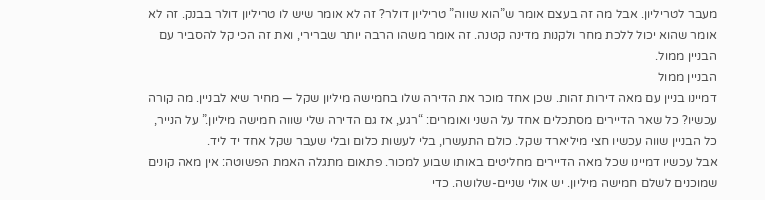מעבר לטריליון. אבל מה זה בעצם אומר ש”הוא שווה” טריליון דולר? זה לא אומר שיש לו טריליון דולר בבנק. זה לא אומר שהוא יכול ללכת מחר ולקנות מדינה קטנה. זה אומר משהו הרבה יותר שברירי, ואת זה הכי קל להסביר עם הבניין ממול.
הבניין ממול
דמיינו בניין עם מאה דירות זהות. שכן אחד מוכר את הדירה שלו בחמישה מיליון שקל — מחיר שיא לבניין. מה קורה עכשיו? כל שאר הדיירים מסתכלים אחד על השני ואומרים: “רגע, אז גם הדירה שלי שווה חמישה מיליון.” על הנייר, כל הבניין שווה עכשיו חצי מיליארד שקל. כולם התעשרו, בלי לעשות כלום ובלי שעבר שקל אחד יד ליד.
אבל עכשיו דמיינו שכל מאה הדיירים מחליטים באותו שבוע למכור. פתאום מתגלה האמת הפשוטה: אין מאה קונים שמוכנים לשלם חמישה מיליון. יש אולי שניים-שלושה. כדי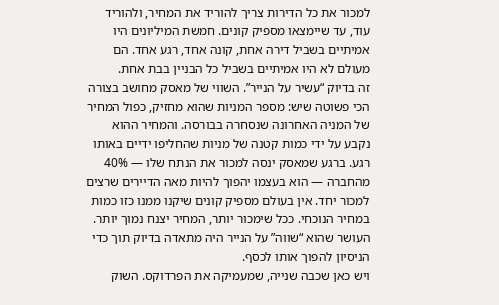למכור את כל הדירות צריך להוריד את המחיר, ולהוריד עוד, עד שיימצאו מספיק קונים. חמשת המיליונים היו אמיתיים בשביל דירה אחת, קונה אחד, רגע אחד. הם מעולם לא היו אמיתיים בשביל כל הבניין בבת אחת.
זה בדיוק “עשיר על הנייר”. השווי של מאסק מחושב בצורה הכי פשוטה שיש: מספר המניות שהוא מחזיק, כפול המחיר של המניה האחרונה שנסחרה בבורסה. והמחיר ההוא נקבע על ידי כמות קטנה של מניות שהחליפו ידיים באותו רגע. ברגע שמאסק ינסה למכור את הנתח שלו — 40% מהחברה — הוא בעצמו יהפוך להיות מאה הדיירים שרצים למכור יחד. אין בעולם מספיק קונים שיקנו ממנו כזו כמות במחיר הנוכחי. ככל שימכור יותר, המחיר יצנח נמוך יותר. העושר שהוא “שווה” על הנייר היה מתאדה בדיוק תוך כדי הניסיון להפוך אותו לכסף.
ויש כאן שכבה שנייה, שמעמיקה את הפרדוקס. השוק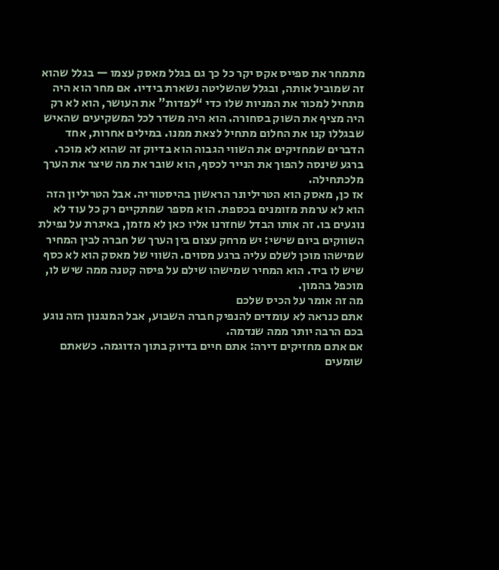מתמחר את ספייס אקס יקר כל כך גם בגלל מאסק עצמו — בגלל שהוא זה שמוביל אותה, ובגלל שהשליטה נשארת בידיו. אם מחר הוא היה מתחיל למכור את המניות שלו כדי “לפדות” את העושר, הוא לא רק היה מציף את השוק בסחורה. הוא היה משדר לכל המשקיעים שהאיש שבגללו קנו את החלום מתחיל לצאת ממנו. במילים אחרות, אחד הדברים שמחזיקים את השווי הגבוה הוא בדיוק זה שהוא לא מוכר. ברגע שינסה להפוך את הנייר לכסף, הוא שובר את מה שיצר את הערך מלכתחילה.
אז כן, מאסק הוא הטריליונר הראשון בהיסטוריה. אבל הטריליון הזה הוא לא ערמת מזומנים בכספת. הוא מספר שמתקיים רק כל עוד לא נוגעים בו. זה אותו הבדל שחזרנו אליו כאן לא מזמן, באיגרת על נפילת השווקים ביום שישי: יש מרחק עצום בין הערך של חברה לבין המחיר שמישהו מוכן לשלם עליה ברגע מסוים. השווי של מאסק הוא לא כסף שיש לו ביד. הוא המחיר שמישהו שילם על פיסה קטנה ממה שיש לו, מוכפל בהמון.
מה זה אומר על הכיס שלכם
אתם כנראה לא עומדים להנפיק חברה השבוע, אבל המנגנון הזה נוגע בכם הרבה יותר ממה שנדמה.
אם אתם מחזיקים דירה: אתם חיים בדיוק בתוך הדוגמה. כשאתם שומעים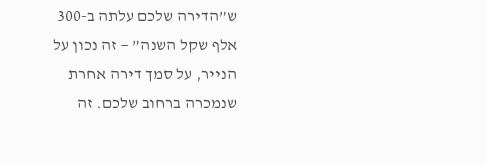ש”הדירה שלכם עלתה ב-300 אלף שקל השנה” — זה נכון על הנייר, על סמך דירה אחרת שנמכרה ברחוב שלכם. זה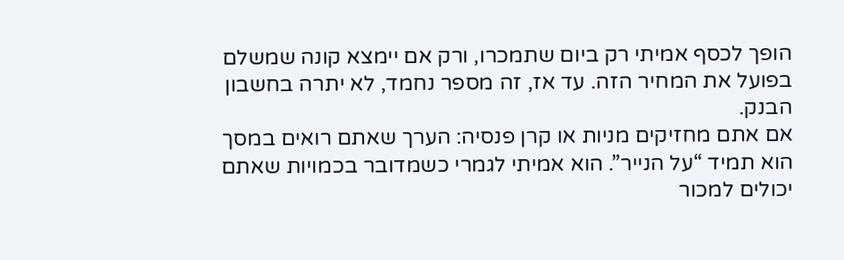הופך לכסף אמיתי רק ביום שתמכרו, ורק אם יימצא קונה שמשלם בפועל את המחיר הזה. עד אז, זה מספר נחמד, לא יתרה בחשבון הבנק.
אם אתם מחזיקים מניות או קרן פנסיה: הערך שאתם רואים במסך הוא תמיד “על הנייר”. הוא אמיתי לגמרי כשמדובר בכמויות שאתם יכולים למכור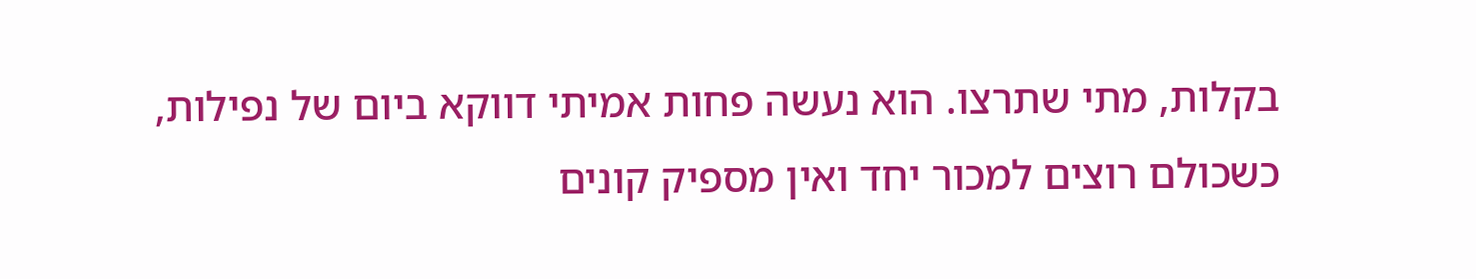בקלות, מתי שתרצו. הוא נעשה פחות אמיתי דווקא ביום של נפילות, כשכולם רוצים למכור יחד ואין מספיק קונים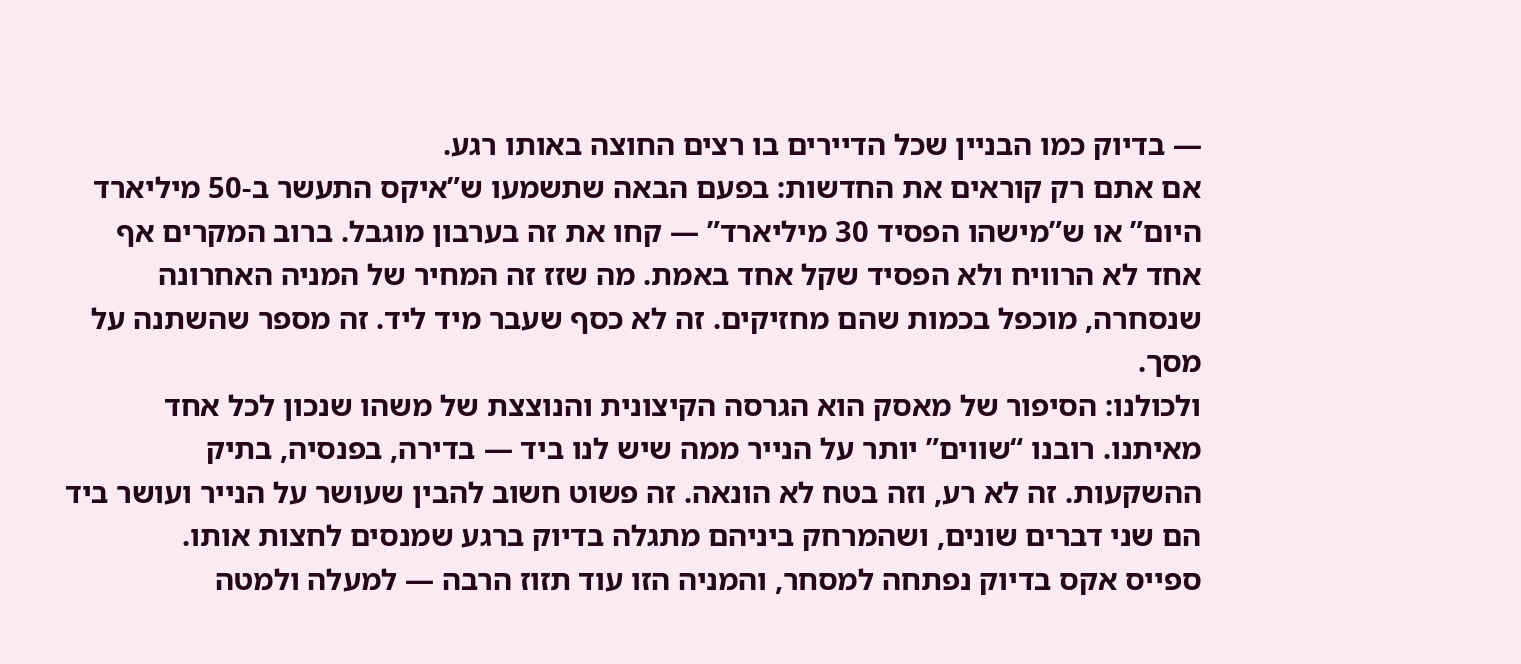— בדיוק כמו הבניין שכל הדיירים בו רצים החוצה באותו רגע.
אם אתם רק קוראים את החדשות: בפעם הבאה שתשמעו ש”איקס התעשר ב-50 מיליארד היום” או ש”מישהו הפסיד 30 מיליארד” — קחו את זה בערבון מוגבל. ברוב המקרים אף אחד לא הרוויח ולא הפסיד שקל אחד באמת. מה שזז זה המחיר של המניה האחרונה שנסחרה, מוכפל בכמות שהם מחזיקים. זה לא כסף שעבר מיד ליד. זה מספר שהשתנה על מסך.
ולכולנו: הסיפור של מאסק הוא הגרסה הקיצונית והנוצצת של משהו שנכון לכל אחד מאיתנו. רובנו “שווים” יותר על הנייר ממה שיש לנו ביד — בדירה, בפנסיה, בתיק ההשקעות. זה לא רע, וזה בטח לא הונאה. זה פשוט חשוב להבין שעושר על הנייר ועושר ביד הם שני דברים שונים, ושהמרחק ביניהם מתגלה בדיוק ברגע שמנסים לחצות אותו.
ספייס אקס בדיוק נפתחה למסחר, והמניה הזו עוד תזוז הרבה — למעלה ולמטה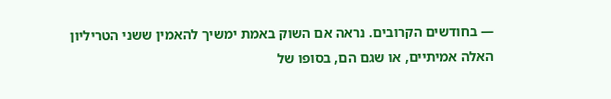— בחודשים הקרובים. נראה אם השוק באמת ימשיך להאמין ששני הטריליון האלה אמיתיים, או שגם הם, בסופו של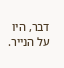דבר, היו על הנייר.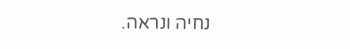נחיה ונראה.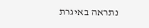נתראה באיגרת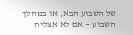של השבוע הבא, או במהלך השבוע — אם לא אצליח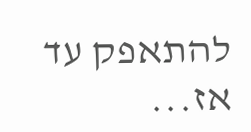להתאפק עד אז...